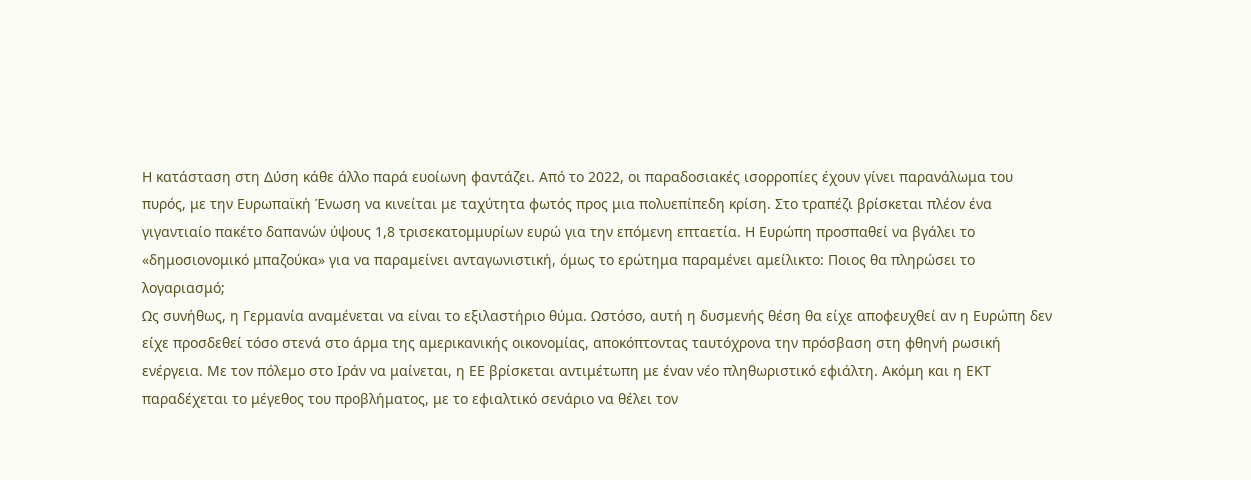Η κατάσταση στη Δύση κάθε άλλο παρά ευοίωνη φαντάζει. Από το 2022, οι παραδοσιακές ισορροπίες έχουν γίνει παρανάλωμα του πυρός, με την Ευρωπαϊκή Ένωση να κινείται με ταχύτητα φωτός προς μια πολυεπίπεδη κρίση. Στο τραπέζι βρίσκεται πλέον ένα γιγαντιαίο πακέτο δαπανών ύψους 1,8 τρισεκατομμυρίων ευρώ για την επόμενη επταετία. Η Ευρώπη προσπαθεί να βγάλει το «δημοσιονομικό μπαζούκα» για να παραμείνει ανταγωνιστική, όμως το ερώτημα παραμένει αμείλικτο: Ποιος θα πληρώσει το λογαριασμό;
Ως συνήθως, η Γερμανία αναμένεται να είναι το εξιλαστήριο θύμα. Ωστόσο, αυτή η δυσμενής θέση θα είχε αποφευχθεί αν η Ευρώπη δεν είχε προσδεθεί τόσο στενά στο άρμα της αμερικανικής οικονομίας, αποκόπτοντας ταυτόχρονα την πρόσβαση στη φθηνή ρωσική ενέργεια. Με τον πόλεμο στο Ιράν να μαίνεται, η ΕΕ βρίσκεται αντιμέτωπη με έναν νέο πληθωριστικό εφιάλτη. Ακόμη και η ΕΚΤ παραδέχεται το μέγεθος του προβλήματος, με το εφιαλτικό σενάριο να θέλει τον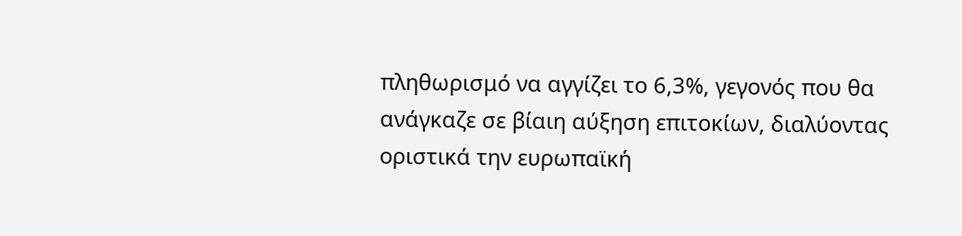πληθωρισμό να αγγίζει το 6,3%, γεγονός που θα ανάγκαζε σε βίαιη αύξηση επιτοκίων, διαλύοντας οριστικά την ευρωπαϊκή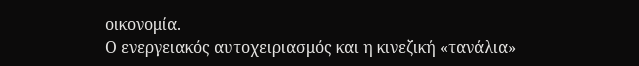οικονομία.
Ο ενεργειακός αυτοχειριασμός και η κινεζική «τανάλια»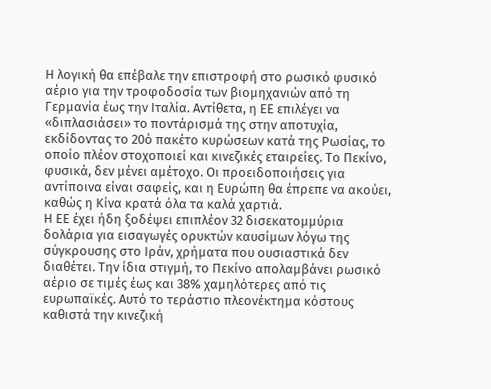Η λογική θα επέβαλε την επιστροφή στο ρωσικό φυσικό αέριο για την τροφοδοσία των βιομηχανιών από τη Γερμανία έως την Ιταλία. Αντίθετα, η ΕΕ επιλέγει να «διπλασιάσει» το ποντάρισμά της στην αποτυχία, εκδίδοντας το 20ό πακέτο κυρώσεων κατά της Ρωσίας, το οποίο πλέον στοχοποιεί και κινεζικές εταιρείες. Το Πεκίνο, φυσικά, δεν μένει αμέτοχο. Οι προειδοποιήσεις για αντίποινα είναι σαφείς, και η Ευρώπη θα έπρεπε να ακούει, καθώς η Κίνα κρατά όλα τα καλά χαρτιά.
Η ΕΕ έχει ήδη ξοδέψει επιπλέον 32 δισεκατομμύρια δολάρια για εισαγωγές ορυκτών καυσίμων λόγω της σύγκρουσης στο Ιράν, χρήματα που ουσιαστικά δεν διαθέτει. Την ίδια στιγμή, το Πεκίνο απολαμβάνει ρωσικό αέριο σε τιμές έως και 38% χαμηλότερες από τις ευρωπαϊκές. Αυτό το τεράστιο πλεονέκτημα κόστους καθιστά την κινεζική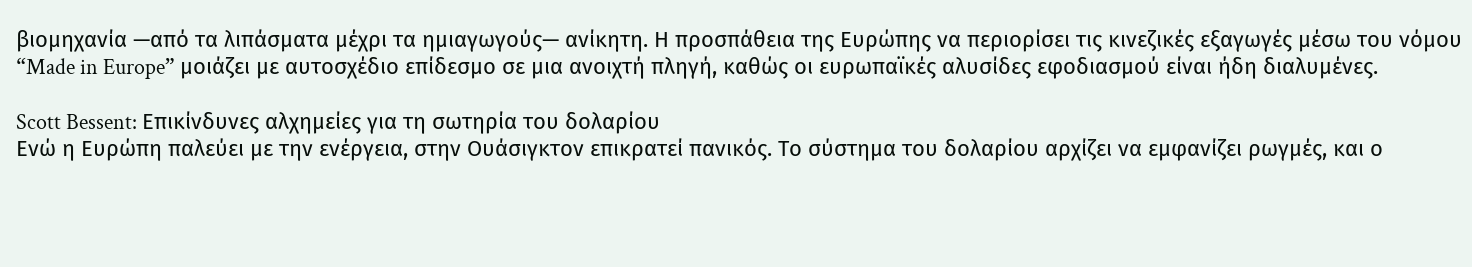βιομηχανία —από τα λιπάσματα μέχρι τα ημιαγωγούς— ανίκητη. Η προσπάθεια της Ευρώπης να περιορίσει τις κινεζικές εξαγωγές μέσω του νόμου “Made in Europe” μοιάζει με αυτοσχέδιο επίδεσμο σε μια ανοιχτή πληγή, καθώς οι ευρωπαϊκές αλυσίδες εφοδιασμού είναι ήδη διαλυμένες.

Scott Bessent: Επικίνδυνες αλχημείες για τη σωτηρία του δολαρίου
Ενώ η Ευρώπη παλεύει με την ενέργεια, στην Ουάσιγκτον επικρατεί πανικός. Το σύστημα του δολαρίου αρχίζει να εμφανίζει ρωγμές, και ο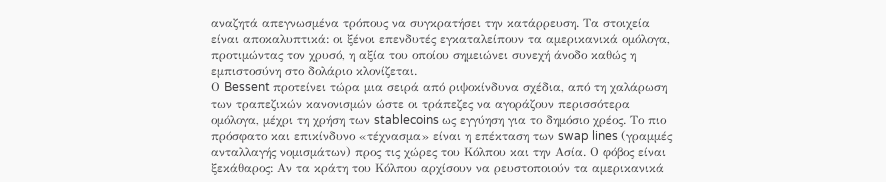αναζητά απεγνωσμένα τρόπους να συγκρατήσει την κατάρρευση. Τα στοιχεία είναι αποκαλυπτικά: οι ξένοι επενδυτές εγκαταλείπουν τα αμερικανικά ομόλογα, προτιμώντας τον χρυσό, η αξία του οποίου σημειώνει συνεχή άνοδο καθώς η εμπιστοσύνη στο δολάριο κλονίζεται.
Ο Bessent προτείνει τώρα μια σειρά από ριψοκίνδυνα σχέδια, από τη χαλάρωση των τραπεζικών κανονισμών ώστε οι τράπεζες να αγοράζουν περισσότερα ομόλογα, μέχρι τη χρήση των stablecoins ως εγγύηση για το δημόσιο χρέος. Το πιο πρόσφατο και επικίνδυνο «τέχνασμα» είναι η επέκταση των swap lines (γραμμές ανταλλαγής νομισμάτων) προς τις χώρες του Κόλπου και την Ασία. Ο φόβος είναι ξεκάθαρος: Αν τα κράτη του Κόλπου αρχίσουν να ρευστοποιούν τα αμερικανικά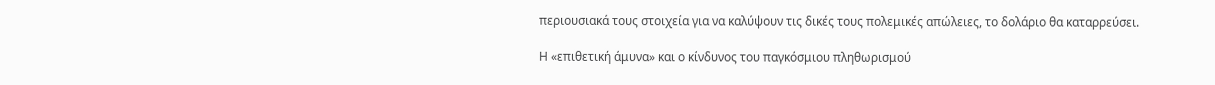περιουσιακά τους στοιχεία για να καλύψουν τις δικές τους πολεμικές απώλειες, το δολάριο θα καταρρεύσει.

Η «επιθετική άμυνα» και ο κίνδυνος του παγκόσμιου πληθωρισμού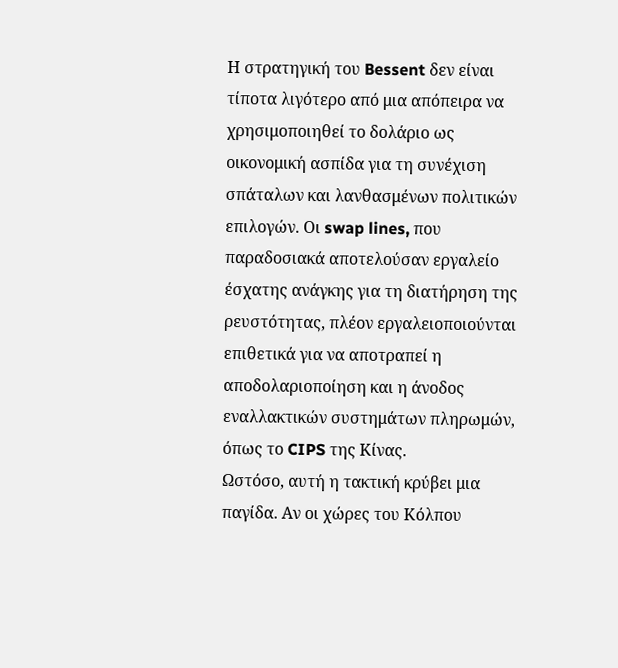Η στρατηγική του Bessent δεν είναι τίποτα λιγότερο από μια απόπειρα να χρησιμοποιηθεί το δολάριο ως οικονομική ασπίδα για τη συνέχιση σπάταλων και λανθασμένων πολιτικών επιλογών. Οι swap lines, που παραδοσιακά αποτελούσαν εργαλείο έσχατης ανάγκης για τη διατήρηση της ρευστότητας, πλέον εργαλειοποιούνται επιθετικά για να αποτραπεί η αποδολαριοποίηση και η άνοδος εναλλακτικών συστημάτων πληρωμών, όπως το CIPS της Κίνας.
Ωστόσο, αυτή η τακτική κρύβει μια παγίδα. Αν οι χώρες του Κόλπου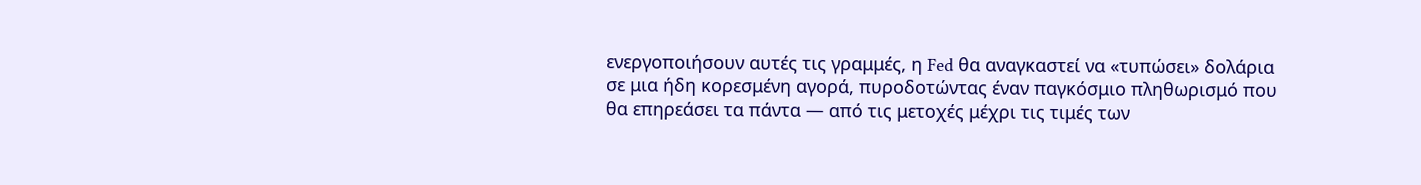ενεργοποιήσουν αυτές τις γραμμές, η Fed θα αναγκαστεί να «τυπώσει» δολάρια σε μια ήδη κορεσμένη αγορά, πυροδοτώντας έναν παγκόσμιο πληθωρισμό που θα επηρεάσει τα πάντα — από τις μετοχές μέχρι τις τιμές των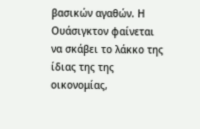βασικών αγαθών. Η Ουάσιγκτον φαίνεται να σκάβει το λάκκο της ίδιας της της οικονομίας,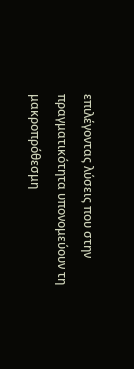επιλέγοντας λύσεις που στην πραγματικότητα υπονομεύουν τη μακροπρόθεσμη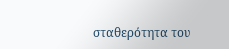σταθερότητα του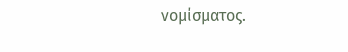νομίσματος.